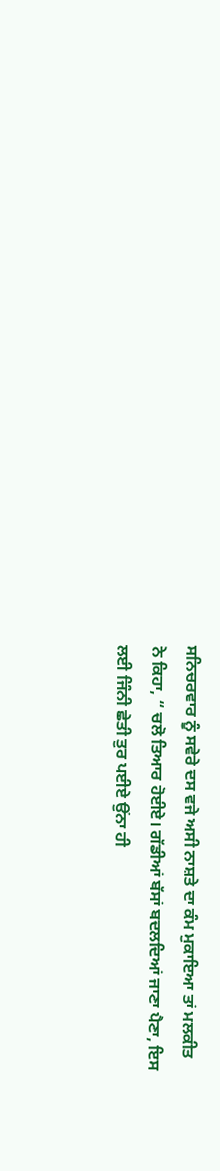ਸਨਿਚਰਵਾਰ ਨੂੰ ਸਵੇਰੇ ਦਸ ਵਜੇ ਅਸੀ ਨਾਸ਼ਤੇ ਦਾ ਕੰਮ ਮੁਕਾਇਆ ਤਾਂ ਮਲਕੀਤ
ਨੇ ਕਿਹਾ, “ ਚਲੋ ਤਿਆਰ ਹੋਈਏ। ਗੱਡੀਆਂ ਬੱਸਾਂ ਬਦਲਦਿਆਂ ਜਾਣਾ ਪੈਣਾ, ਇਸ
ਲਈ ਜਿੰਨੀ ਛੇਤੀ ਤੁਰ ਪਈਏ ਉਂਨਾ ਹੀ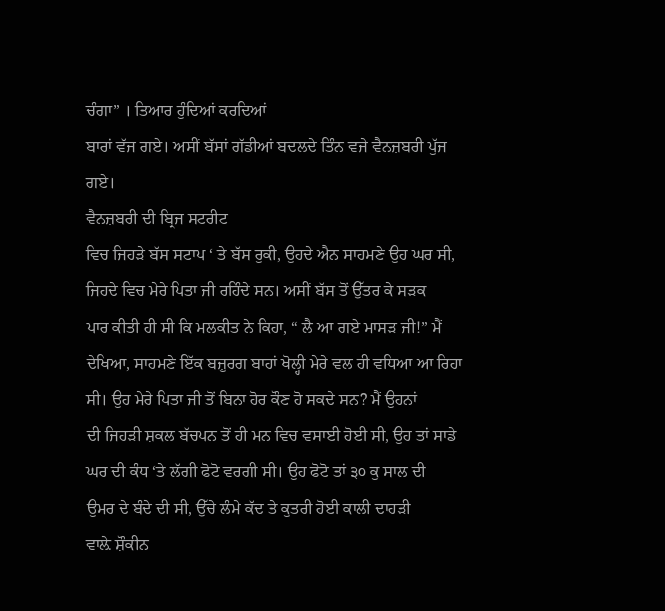ਚੰਗਾ” । ਤਿਆਰ ਹੁੰਦਿਆਂ ਕਰਦਿਆਂ
ਬਾਰਾਂ ਵੱਜ ਗਏ। ਅਸੀਂ ਬੱਸਾਂ ਗੱਡੀਆਂ ਬਦਲਦੇ ਤਿੰਨ ਵਜੇ ਵੈਨਜ਼ਬਰੀ ਪੁੱਜ
ਗਏ।
ਵੈਨਜ਼ਬਰੀ ਦੀ ਬ੍ਰਿਜ ਸਟਰੀਟ
ਵਿਚ ਜਿਹੜੇ ਬੱਸ ਸਟਾਪ ‘ ਤੇ ਬੱਸ ਰੁਕੀ, ਉਹਦੇ ਐਨ ਸਾਹਮਣੇ ਉਹ ਘਰ ਸੀ,
ਜਿਹਦੇ ਵਿਚ ਮੇਰੇ ਪਿਤਾ ਜੀ ਰਹਿੰਦੇ ਸਨ। ਅਸੀਂ ਬੱਸ ਤੋਂ ਉੱਤਰ ਕੇ ਸੜਕ
ਪਾਰ ਕੀਤੀ ਹੀ ਸੀ ਕਿ ਮਲਕੀਤ ਨੇ ਕਿਹਾ, “ ਲੈ ਆ ਗਏ ਮਾਸੜ ਜੀ!” ਮੈਂ
ਦੇਖਿਆ, ਸਾਹਮਣੇ ਇੱਕ ਬਜ਼ੁਰਗ ਬਾਹਾਂ ਖੋਲ੍ਹੀ ਮੇਰੇ ਵਲ ਹੀ ਵਧਿਆ ਆ ਰਿਹਾ
ਸੀ। ਉਹ ਮੇਰੇ ਪਿਤਾ ਜੀ ਤੋਂ ਬਿਨਾ ਹੋਰ ਕੌਣ ਹੋ ਸਕਦੇ ਸਨ? ਮੈਂ ਉਹਨਾਂ
ਦੀ ਜਿਹੜੀ ਸ਼ਕਲ ਬੱਚਪਨ ਤੋਂ ਹੀ ਮਨ ਵਿਚ ਵਸਾਈ ਹੋਈ ਸੀ, ਉਹ ਤਾਂ ਸਾਡੇ
ਘਰ ਦੀ ਕੰਧ ‘ਤੇ ਲੱਗੀ ਫੋਟੋ ਵਰਗੀ ਸੀ। ਉਹ ਫੋਟੋ ਤਾਂ ੩੦ ਕੁ ਸਾਲ ਦੀ
ਉਮਰ ਦੇ ਬੰਦੇ ਦੀ ਸੀ, ਉੱਚੇ ਲੰਮੇ ਕੱਦ ਤੇ ਕੁਤਰੀ ਹੋਈ ਕਾਲੀ ਦਾਹੜੀ
ਵਾਲ਼ੇ ਸ਼ੌਕੀਨ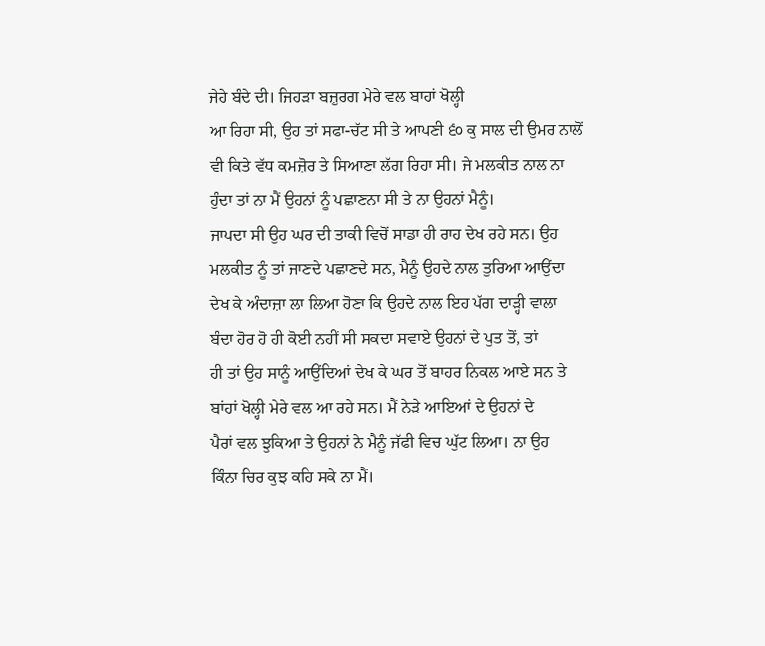ਜੇਹੇ ਬੰਦੇ ਦੀ। ਜਿਹੜਾ ਬਜ਼ੁਰਗ ਮੇਰੇ ਵਲ ਬਾਹਾਂ ਖੋਲ੍ਹੀ
ਆ ਰਿਹਾ ਸੀ, ਉਹ ਤਾਂ ਸਫਾ-ਚੱਟ ਸੀ ਤੇ ਆਪਣੀ ੬੦ ਕੁ ਸਾਲ ਦੀ ਉਮਰ ਨਾਲੋਂ
ਵੀ ਕਿਤੇ ਵੱਧ ਕਮਜ਼ੋਰ ਤੇ ਸਿਆਣਾ ਲੱਗ ਰਿਹਾ ਸੀ। ਜੇ ਮਲਕੀਤ ਨਾਲ ਨਾ
ਹੁੰਦਾ ਤਾਂ ਨਾ ਮੈਂ ਉਹਨਾਂ ਨੂੰ ਪਛਾਣਨਾ ਸੀ ਤੇ ਨਾ ਉਹਨਾਂ ਮੈਨੂੰ।
ਜਾਪਦਾ ਸੀ ਉਹ ਘਰ ਦੀ ਤਾਕੀ ਵਿਚੋਂ ਸਾਡਾ ਹੀ ਰਾਹ ਦੇਖ ਰਹੇ ਸਨ। ਉਹ
ਮਲਕੀਤ ਨੂੰ ਤਾਂ ਜਾਣਦੇ ਪਛਾਣਦੇ ਸਨ, ਮੈਨੂੰ ਉਹਦੇ ਨਾਲ ਤੁਰਿਆ ਆਉਂਦਾ
ਦੇਖ ਕੇ ਅੰਦਾਜ਼ਾ ਲਾ ਲਿਆ ਹੋਣਾ ਕਿ ਉਹਦੇ ਨਾਲ ਇਹ ਪੱਗ ਦਾੜ੍ਹੀ ਵਾਲਾ
ਬੰਦਾ ਹੋਰ ਹੋ ਹੀ ਕੋਈ ਨਹੀਂ ਸੀ ਸਕਦਾ ਸਵਾਏ ਉਹਨਾਂ ਦੇ ਪੁਤ ਤੋਂ, ਤਾਂ
ਹੀ ਤਾਂ ਉਹ ਸਾਨੂੰ ਆਉਂਦਿਆਂ ਦੇਖ ਕੇ ਘਰ ਤੋਂ ਬਾਹਰ ਨਿਕਲ ਆਏ ਸਨ ਤੇ
ਬਾਂਹਾਂ ਖੋਲ੍ਹੀ ਮੇਰੇ ਵਲ ਆ ਰਹੇ ਸਨ। ਮੈਂ ਨੇੜੇ ਆਇਆਂ ਦੇ ਉਹਨਾਂ ਦੇ
ਪੈਰਾਂ ਵਲ ਝੁਕਿਆ ਤੇ ਉਹਨਾਂ ਨੇ ਮੈਨੂੰ ਜੱਫੀ ਵਿਚ ਘੁੱਟ ਲਿਆ। ਨਾ ਉਹ
ਕਿੰਨਾ ਚਿਰ ਕੁਝ ਕਹਿ ਸਕੇ ਨਾ ਮੈਂ।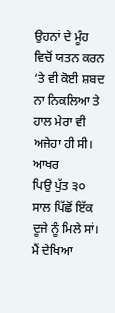ਉਹਨਾਂ ਦੇ ਮੂੰਹ ਵਿਚੋਂ ਯਤਨ ਕਰਨ
‘ਤੇ ਵੀ ਕੋਈ ਸ਼ਬਦ ਨਾ ਨਿਕਲਿਆ ਤੇ ਹਾਲ ਮੇਰਾ ਵੀ ਅਜੇਹਾ ਹੀ ਸੀ। ਆਖਰ
ਪਿਉ ਪੁੱਤ ੩੦ ਸਾਲ ਪਿੱਛੋਂ ਇੱਕ ਦੂਜੇ ਨੂੰ ਮਿਲੇ ਸਾਂ। ਮੈਂ ਦੇਖਿਆ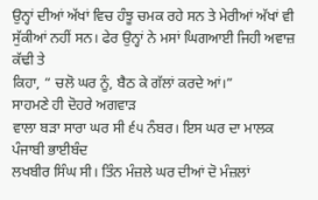ਉਨ੍ਹਾਂ ਦੀਆਂ ਅੱਖਾਂ ਵਿਚ ਹੰਝੂ ਚਮਕ ਰਹੇ ਸਨ ਤੇ ਮੇਰੀਆਂ ਅੱਖਾਂ ਵੀ
ਸੁੱਕੀਆਂ ਨਹੀਂ ਸਨ। ਫੇਰ ਉਨ੍ਹਾਂ ਨੇ ਮਸਾਂ ਘਿਗਆਈ ਜਿਹੀ ਅਵਾਜ਼ ਕੱਢੀ ਤੇ
ਕਿਹਾ, “ ਚਲੋ ਘਰ ਨੂੰ, ਬੈਠ ਕੇ ਗੱਲਾਂ ਕਰਦੇ ਆਂ।”
ਸਾਹਮਣੇ ਹੀ ਦੋਹਰੇ ਅਗਵਾੜ
ਵਾਲਾ ਬੜਾ ਸਾਰਾ ਘਰ ਸੀ ੬੫ ਨੰਬਰ। ਇਸ ਘਰ ਦਾ ਮਾਲਕ ਪੰਜਾਬੀ ਭਾਈਬੰਦ
ਲਖਬੀਰ ਸਿੰਘ ਸੀ। ਤਿੰਨ ਮੰਜ਼ਲੇ ਘਰ ਦੀਆਂ ਦੋ ਮੰਜ਼ਲਾਂ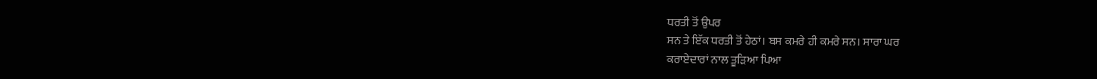ਧਰਤੀ ਤੋਂ ਉਪਰ
ਸਨ ਤੇ ਇੱਕ ਧਰਤੀ ਤੋਂ ਹੇਠਾਂ। ਬਸ ਕਮਰੇ ਹੀ ਕਮਰੇ ਸਨ। ਸਾਰਾ ਘਰ
ਕਰਾਏਦਾਰਾਂ ਨਾਲ ਤੂੜਿਆ ਪਿਆ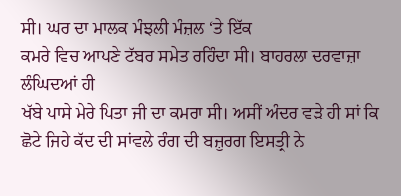ਸੀ। ਘਰ ਦਾ ਮਾਲਕ ਮੰਝਲੀ ਮੰਜ਼ਲ ‘ਤੇ ਇੱਕ
ਕਮਰੇ ਵਿਚ ਆਪਣੇ ਟੱਬਰ ਸਮੇਤ ਰਹਿੰਦਾ ਸੀ। ਬਾਹਰਲਾ ਦਰਵਾਜ਼ਾ ਲੰਘਿਦਆਂ ਹੀ
ਖੱਬੇ ਪਾਸੇ ਮੇਰੇ ਪਿਤਾ ਜੀ ਦਾ ਕਮਰਾ ਸੀ। ਅਸੀਂ ਅੰਦਰ ਵੜੇ ਹੀ ਸਾਂ ਕਿ
ਛੋਟੇ ਜਿਹੇ ਕੱਦ ਦੀ ਸਾਂਵਲੇ ਰੰਗ ਦੀ ਬਜ਼ੁਰਗ ਇਸਤ੍ਰੀ ਨੇ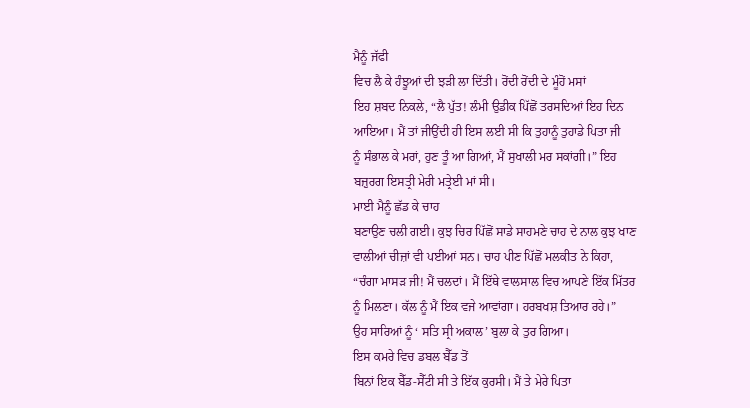ਮੈਨੂੰ ਜੱਫੀ
ਵਿਚ ਲੈ ਕੇ ਹੰਝੂਆਂ ਦੀ ਝੜੀ ਲਾ ਦਿੱਤੀ। ਰੋਂਦੀ ਰੋਂਦੀ ਦੇ ਮੂੰਹੋਂ ਮਸਾਂ
ਇਹ ਸ਼ਬਦ ਨਿਕਲੇ, “ਲੈ ਪੁੱਤ! ਲੰਮੀ ਉਡੀਕ ਪਿੱਛੋਂ ਤਰਸਦਿਆਂ ਇਹ ਦਿਨ
ਆਇਆ। ਮੈਂ ਤਾਂ ਜੀਉਂਦੀ ਹੀ ਇਸ ਲਈ ਸੀ ਕਿ ਤੁਹਾਨੂੰ ਤੁਹਾਡੇ ਪਿਤਾ ਜੀ
ਨੂੰ ਸੰਭਾਲ ਕੇ ਮਰਾਂ, ਹੁਣ ਤੂੰ ਆ ਗਿਆਂ, ਮੈਂ ਸੁਖਾਲੀ ਮਰ ਸਕਾਂਗੀ।” ਇਹ
ਬਜ਼ੁਰਗ ਇਸਤ੍ਰੀ ਮੇਰੀ ਮਤ੍ਰੇਈ ਮਾਂ ਸੀ।
ਮਾਈ ਮੈਨੂੰ ਛੱਡ ਕੇ ਚਾਹ
ਬਣਾਉਣ ਚਲੀ ਗਈ। ਕੁਝ ਚਿਰ ਪਿੱਛੋਂ ਸਾਡੇ ਸਾਹਮਣੇ ਚਾਹ ਦੇ ਨਾਲ ਕੁਝ ਖਾਣ
ਵਾਲੀਆਂ ਚੀਜ਼ਾਂ ਵੀ ਪਈਆਂ ਸਨ। ਚਾਹ ਪੀਣ ਪਿੱਛੋਂ ਮਲਕੀਤ ਨੇ ਕਿਹਾ,
“ਚੰਗਾ ਮਾਸੜ ਜੀ! ਮੈਂ ਚਲਦਾਂ। ਮੈਂ ਇੱਥੇ ਵਾਲਸਾਲ ਵਿਚ ਆਪਣੇ ਇੱਕ ਮਿੱਤਰ
ਨੂੰ ਮਿਲਣਾ। ਕੱਲ ਨੂੰ ਮੈਂ ਇਕ ਵਜੇ ਆਵਾਂਗਾ। ਹਰਬਖਸ਼ ਤਿਆਰ ਰਹੇ।”
ਉਹ ਸਾਰਿਆਂ ਨੂੰ ‘ ਸਤਿ ਸ੍ਰੀ ਅਕਾਲ’ ਬੁਲਾ ਕੇ ਤੁਰ ਗਿਆ।
ਇਸ ਕਮਰੇ ਵਿਚ ਡਬਲ ਬੈੱਡ ਤੋਂ
ਬਿਨਾਂ ਇਕ ਬੈੱਡ-ਸੈੱਟੀ ਸੀ ਤੇ ਇੱਕ ਕੁਰਸੀ। ਮੈਂ ਤੇ ਮੇਰੇ ਪਿਤਾ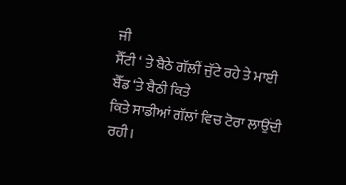ਜੀ
ਸੈੱਟੀ ‘ ਤੇ ਬੈਠੇ ਗੱਲੀਂ ਜੁੱਟੇ ਰਹੇ ਤੇ ਮਾਈ ਬੈੱਡ ‘ਤੇ ਬੈਠੀ ਕਿਤੇ
ਕਿਤੇ ਸਾਡੀਆਂ ਗੱਲਾਂ ਵਿਚ ਟੋਰਾ ਲਾਉਂਦੀ ਰਹੀ।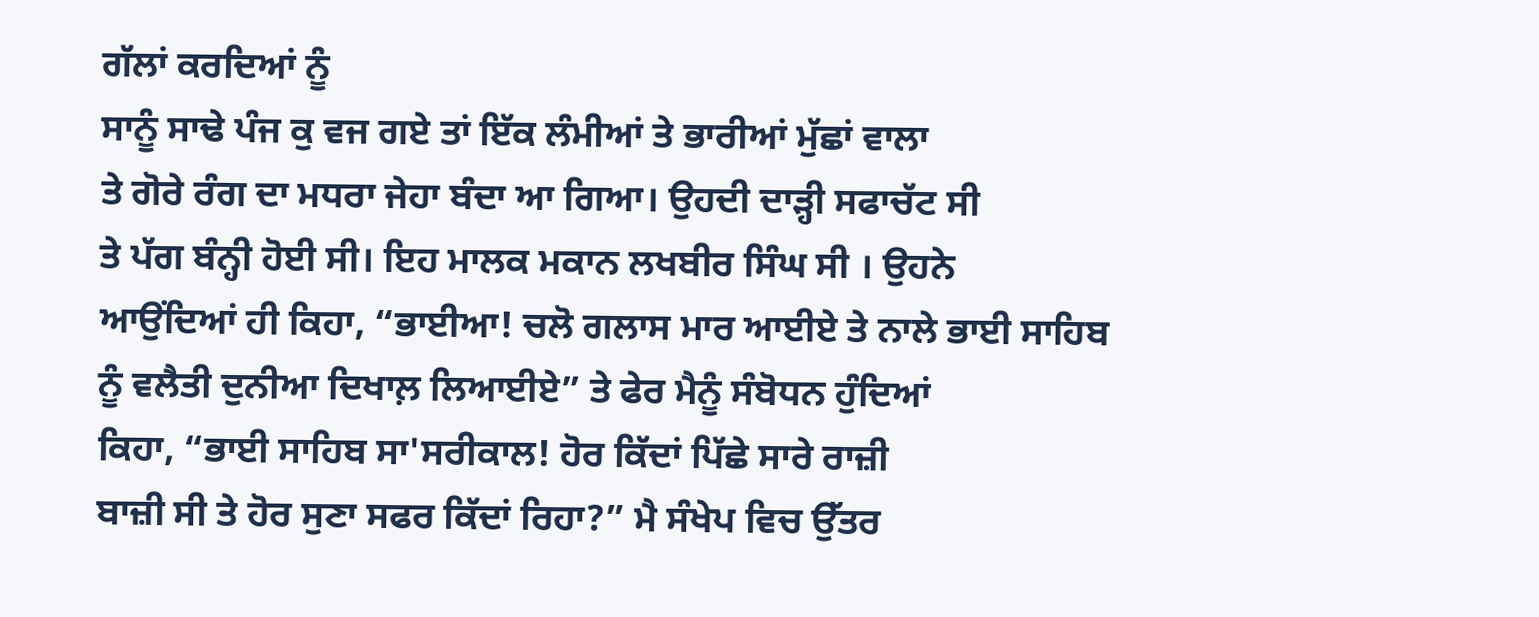ਗੱਲਾਂ ਕਰਦਿਆਂ ਨੂੰ
ਸਾਨੂੰ ਸਾਢੇ ਪੰਜ ਕੁ ਵਜ ਗਏ ਤਾਂ ਇੱਕ ਲੰਮੀਆਂ ਤੇ ਭਾਰੀਆਂ ਮੁੱਛਾਂ ਵਾਲਾ
ਤੇ ਗੋਰੇ ਰੰਗ ਦਾ ਮਧਰਾ ਜੇਹਾ ਬੰਦਾ ਆ ਗਿਆ। ਉਹਦੀ ਦਾੜ੍ਹੀ ਸਫਾਚੱਟ ਸੀ
ਤੇ ਪੱਗ ਬੰਨ੍ਹੀ ਹੋਈ ਸੀ। ਇਹ ਮਾਲਕ ਮਕਾਨ ਲਖਬੀਰ ਸਿੰਘ ਸੀ । ਉਹਨੇ
ਆਉਂਦਿਆਂ ਹੀ ਕਿਹਾ, “ਭਾਈਆ! ਚਲੋ ਗਲਾਸ ਮਾਰ ਆਈਏ ਤੇ ਨਾਲੇ ਭਾਈ ਸਾਹਿਬ
ਨੂੰ ਵਲੈਤੀ ਦੁਨੀਆ ਦਿਖਾਲ਼ ਲਿਆਈਏ” ਤੇ ਫੇਰ ਮੈਨੂੰ ਸੰਬੋਧਨ ਹੁੰਦਿਆਂ
ਕਿਹਾ, “ਭਾਈ ਸਾਹਿਬ ਸਾ'ਸਰੀਕਾਲ! ਹੋਰ ਕਿੱਦਾਂ ਪਿੱਛੇ ਸਾਰੇ ਰਾਜ਼ੀ
ਬਾਜ਼ੀ ਸੀ ਤੇ ਹੋਰ ਸੁਣਾ ਸਫਰ ਕਿੱਦਾਂ ਰਿਹਾ?” ਮੈ ਸੰਖੇਪ ਵਿਚ ਉੱਤਰ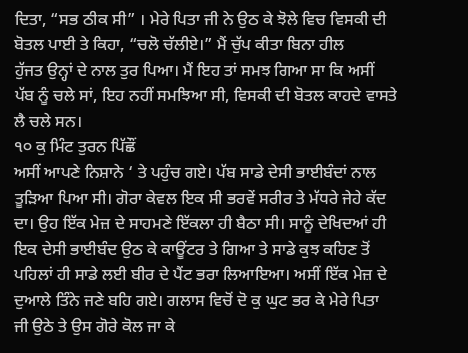ਦਿਤਾ, “ਸਭ ਠੀਕ ਸੀ” । ਮੇਰੇ ਪਿਤਾ ਜੀ ਨੇ ਉਠ ਕੇ ਝੋਲੇ ਵਿਚ ਵਿਸਕੀ ਦੀ
ਬੋਤਲ ਪਾਈ ਤੇ ਕਿਹਾ, “ਚਲੋ ਚੱਲੀਏ।” ਮੈਂ ਚੁੱਪ ਕੀਤਾ ਬਿਨਾ ਹੀਲ
ਹੁੱਜਤ ਉਨ੍ਹਾਂ ਦੇ ਨਾਲ ਤੁਰ ਪਿਆ। ਮੈਂ ਇਹ ਤਾਂ ਸਮਝ ਗਿਆ ਸਾ ਕਿ ਅਸੀਂ
ਪੱਬ ਨੂੰ ਚਲੇ ਸਾਂ, ਇਹ ਨਹੀਂ ਸਮਝਿਆ ਸੀ, ਵਿਸਕੀ ਦੀ ਬੋਤਲ ਕਾਹਦੇ ਵਾਸਤੇ
ਲੈ ਚਲੇ ਸਨ।
੧੦ ਕੁ ਮਿੰਟ ਤੁਰਨ ਪਿੱਛੌਂ
ਅਸੀਂ ਆਪਣੇ ਨਿਸ਼ਾਨੇ ‘ ਤੇ ਪਹੁੰਚ ਗਏ। ਪੱਬ ਸਾਡੇ ਦੇਸੀ ਭਾਈਬੰਦਾਂ ਨਾਲ
ਤੂੜਿਆ ਪਿਆ ਸੀ। ਗੋਰਾ ਕੇਵਲ ਇਕ ਸੀ ਭਰਵੇਂ ਸਰੀਰ ਤੇ ਮੱਧਰੇ ਜੇਹੇ ਕੱਦ
ਦਾ। ਉਹ ਇੱਕ ਮੇਜ਼ ਦੇ ਸਾਹਮਣੇ ਇੱਕਲਾ ਹੀ ਬੈਠਾ ਸੀ। ਸਾਨੂੰ ਦੇਖਿਦਆਂ ਹੀ
ਇਕ ਦੇਸੀ ਭਾਈਬੰਦ ਉਠ ਕੇ ਕਾਊਂਟਰ ਤੇ ਗਿਆ ਤੇ ਸਾਡੇ ਕੁਝ ਕਹਿਣ ਤੋਂ
ਪਹਿਲਾਂ ਹੀ ਸਾਡੇ ਲਈ ਬੀਰ ਦੇ ਪੈਂਟ ਭਰਾ ਲਿਆਇਆ। ਅਸੀਂ ਇੱਕ ਮੇਜ਼ ਦੇ
ਦੁਆਲੇ ਤਿੰਨੇ ਜਣੇ ਬਹਿ ਗਏ। ਗਲਾਸ ਵਿਚੋਂ ਦੋ ਕੁ ਘੁਟ ਭਰ ਕੇ ਮੇਰੇ ਪਿਤਾ
ਜੀ ਉਠੇ ਤੇ ਉਸ ਗੋਰੇ ਕੋਲ ਜਾ ਕੇ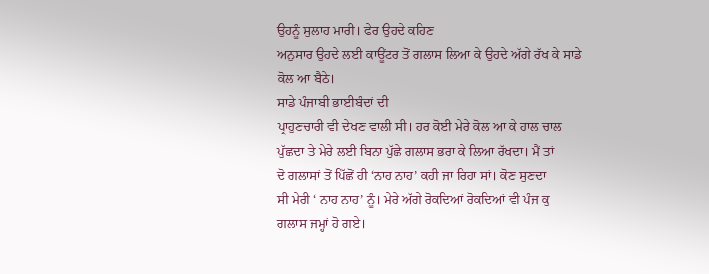ਉਹਨੂੰ ਸੁਲਾਹ ਮਾਰੀ। ਫੇਰ ਉਹਦੇ ਕਹਿਣ
ਅਨੁਸਾਰ ਉਹਦੇ ਲਈ ਕਾਊਂਟਰ ਤੋਂ ਗਲਾਸ ਲਿਆ ਕੇ ਉਹਦੇ ਅੱਗੇ ਰੱਖ ਕੇ ਸਾਡੇ
ਕੋਲ ਆ ਬੈਠੇ।
ਸਾਡੇ ਪੰਜਾਬੀ ਭਾਈਬੰਦਾਂ ਦੀ
ਪ੍ਰਾਹੁਣਚਾਰੀ ਵੀ ਦੇਖਣ ਵਾਲੀ ਸੀ। ਹਰ ਕੋਈ ਮੇਰੇ ਕੋਲ ਆ ਕੇ ਹਾਲ ਚਾਲ
ਪੁੱਛਦਾ ਤੇ ਮੇਰੇ ਲਈ ਬਿਨਾ ਪੁੱਛੇ ਗਲਾਸ ਭਰਾ ਕੇ ਲਿਆ ਰੱਖਦਾ। ਮੈਂ ਤਾਂ
ਦੋ ਗਲਾਸਾਂ ਤੋਂ ਪਿੱਛੋਂ ਹੀ ‘ਨਾਹ ਨਾਹ’ ਕਹੀ ਜਾ ਰਿਹਾ ਸਾਂ। ਕੋਣ ਸੁਣਦਾ
ਸੀ ਮੇਰੀ ‘ ਨਾਹ ਨਾਹ’ ਨੂੰ। ਮੇਰੇ ਅੱਗੇ ਰੋਕਦਿਆਂ ਰੋਕਦਿਆਂ ਵੀ ਪੰਜ ਕੁ
ਗਲਾਸ ਜਮ੍ਹਾਂ ਹੋ ਗਏ।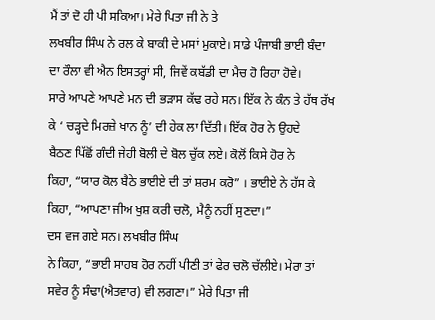ਮੈਂ ਤਾਂ ਦੋ ਹੀ ਪੀ ਸਕਿਆ। ਮੇਰੇ ਪਿਤਾ ਜੀ ਨੇ ਤੇ
ਲਖਬੀਰ ਸਿੰਘ ਨੇ ਰਲ ਕੇ ਬਾਕੀ ਦੇ ਮਸਾਂ ਮੁਕਾਏ। ਸਾਡੇ ਪੰਜਾਬੀ ਭਾਈ ਬੰਦਾ
ਦਾ ਰੌਲਾ ਵੀ ਐਨ ਇਸਤਰ੍ਹਾਂ ਸੀ, ਜਿਵੇਂ ਕਬੱਡੀ ਦਾ ਮੈਚ ਹੋ ਰਿਹਾ ਹੋਵੇ।
ਸਾਰੇ ਆਪਣੇ ਆਪਣੇ ਮਨ ਦੀ ਭੜਾਸ ਕੱਢ ਰਹੇ ਸਨ। ਇੱਕ ਨੇ ਕੰਨ ਤੇ ਹੱਥ ਰੱਖ
ਕੇ ‘ ਚੜ੍ਹਦੇ ਮਿਰਜ਼ੇ ਖਾਨ ਨੂੰ’ ਦੀ ਹੇਕ ਲਾ ਦਿੱਤੀ। ਇੱਕ ਹੋਰ ਨੇ ਉਹਦੇ
ਬੈਠਣ ਪਿੱਛੋਂ ਗੰਦੀ ਜੇਹੀ ਬੋਲੀ ਦੇ ਬੋਲ ਚੁੱਕ ਲਏ। ਕੋਲੋਂ ਕਿਸੇ ਹੋਰ ਨੇ
ਕਿਹਾ, “ਯਾਰ ਕੋਲ ਬੈਠੇ ਭਾਈਏ ਦੀ ਤਾਂ ਸ਼ਰਮ ਕਰੋ” । ਭਾਈਏ ਨੇ ਹੱਸ ਕੇ
ਕਿਹਾ, “ਆਪਣਾ ਜੀਅ ਖੁਸ਼ ਕਰੀ ਚਲੋ, ਮੈਨੂੰ ਨਹੀਂ ਸੁਣਦਾ।”
ਦਸ ਵਜ ਗਏ ਸਨ। ਲਖਬੀਰ ਸਿੰਘ
ਨੇ ਕਿਹਾ, “ਭਾਈ ਸਾਹਬ ਹੋਰ ਨਹੀਂ ਪੀਣੀ ਤਾਂ ਫੇਰ ਚਲੋ ਚੱਲੀਏ। ਮੇਰਾ ਤਾਂ
ਸਵੇਰ ਨੂੰ ਸੰਢਾ(ਐਤਵਾਰ) ਵੀ ਲਗਣਾ।” ਮੇਰੇ ਪਿਤਾ ਜੀ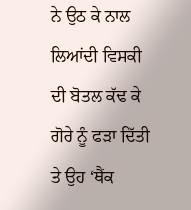ਨੇ ਉਠ ਕੇ ਨਾਲ
ਲਿਆਂਦੀ ਵਿਸਕੀ ਦੀ ਬੋਤਲ ਕੱਢ ਕੇ ਗੋਰੇ ਨੂੰ ਫੜਾ ਦਿੱਤੀ ਤੇ ਉਹ ‘ਥੈਂਕ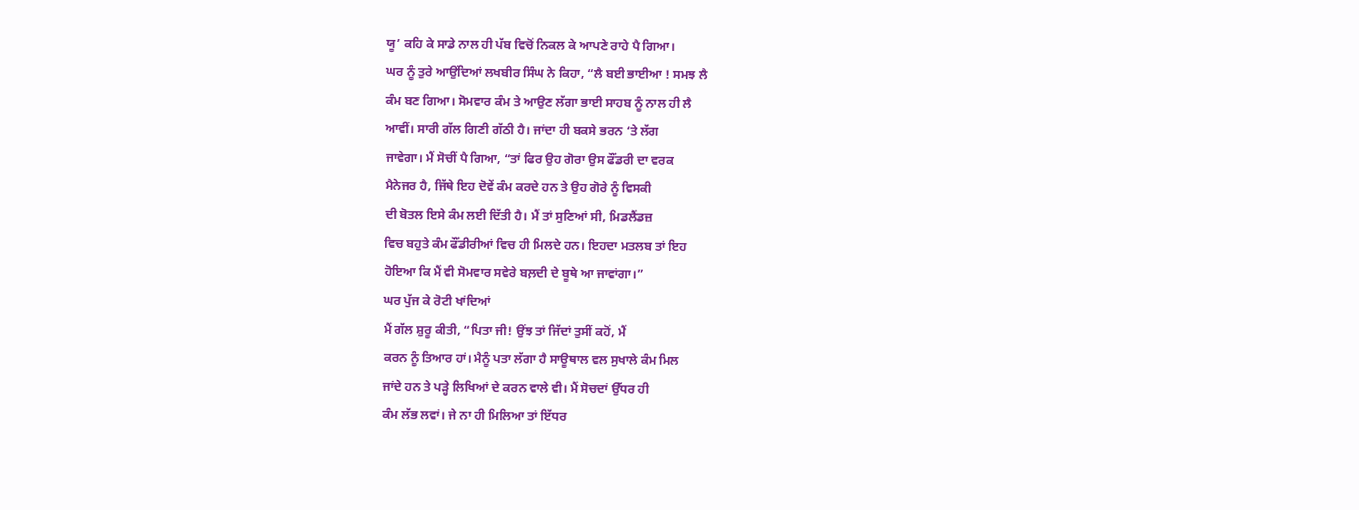ਯੂ’ ਕਹਿ ਕੇ ਸਾਡੇ ਨਾਲ ਹੀ ਪੱਬ ਵਿਚੋਂ ਨਿਕਲ ਕੇ ਆਪਣੇ ਰਾਹੇ ਪੈ ਗਿਆ।
ਘਰ ਨੂੰ ਤੁਰੇ ਆਉਂਦਿਆਂ ਲਖਬੀਰ ਸਿੰਘ ਨੇ ਕਿਹਾ, “ਲੈ ਬਈ ਭਾਈਆ ! ਸਮਝ ਲੈ
ਕੰਮ ਬਣ ਗਿਆ। ਸੋਮਵਾਰ ਕੰਮ ਤੇ ਆਉਣ ਲੱਗਾ ਭਾਈ ਸਾਹਬ ਨੂੰ ਨਾਲ ਹੀ ਲੈ
ਆਵੀਂ। ਸਾਰੀ ਗੱਲ ਗਿਣੀ ਗੱਠੀ ਹੈ। ਜਾਂਦਾ ਹੀ ਬਕਸੇ ਭਰਨ ‘ਤੇ ਲੱਗ
ਜਾਵੇਗਾ। ਮੈਂ ਸੋਚੀਂ ਪੈ ਗਿਆ, “ਤਾਂ ਫਿਰ ਉਹ ਗੋਰਾ ਉਸ ਫੌਂਡਰੀ ਦਾ ਵਰਕ
ਮੈਨੇਜਰ ਹੈ, ਜਿੱਥੇ ਇਹ ਦੋਵੇਂ ਕੰਮ ਕਰਦੇ ਹਨ ਤੇ ਉਹ ਗੋਰੇ ਨੂੰ ਵਿਸਕੀ
ਦੀ ਬੋਤਲ ਇਸੇ ਕੰਮ ਲਈ ਦਿੱਤੀ ਹੈ। ਮੈਂ ਤਾਂ ਸੁਣਿਆਂ ਸੀ, ਮਿਡਲੈਂਡਜ਼
ਵਿਚ ਬਹੁਤੇ ਕੰਮ ਫੌਂਡੀਰੀਆਂ ਵਿਚ ਹੀ ਮਿਲਦੇ ਹਨ। ਇਹਦਾ ਮਤਲਬ ਤਾਂ ਇਹ
ਹੋਇਆ ਕਿ ਮੈਂ ਵੀ ਸੋਮਵਾਰ ਸਵੇਰੇ ਬਲ਼ਦੀ ਦੇ ਬੂਥੇ ਆ ਜਾਵਾਂਗਾ।”
ਘਰ ਪੁੱਜ ਕੇ ਰੋਟੀ ਖਾਂਦਿਆਂ
ਮੈਂ ਗੱਲ ਸ਼ੁਰੂ ਕੀਤੀ, “ਪਿਤਾ ਜੀ! ਉਂਝ ਤਾਂ ਜਿੱਦਾਂ ਤੁਸੀਂ ਕਹੋਂ, ਮੈਂ
ਕਰਨ ਨੂੰ ਤਿਆਰ ਹਾਂ। ਮੈਨੂੰ ਪਤਾ ਲੱਗਾ ਹੈ ਸਾਊਥਾਲ ਵਲ ਸੁਖਾਲੇ ਕੰਮ ਮਿਲ
ਜਾਂਦੇ ਹਨ ਤੇ ਪੜ੍ਹੇ ਲਿਖਿਆਂ ਦੇ ਕਰਨ ਵਾਲੇ ਵੀ। ਮੈਂ ਸੋਚਦਾਂ ਉੱਧਰ ਹੀ
ਕੰਮ ਲੱਭ ਲਵਾਂ। ਜੇ ਨਾ ਹੀ ਮਿਲਿਆ ਤਾਂ ਇੱਧਰ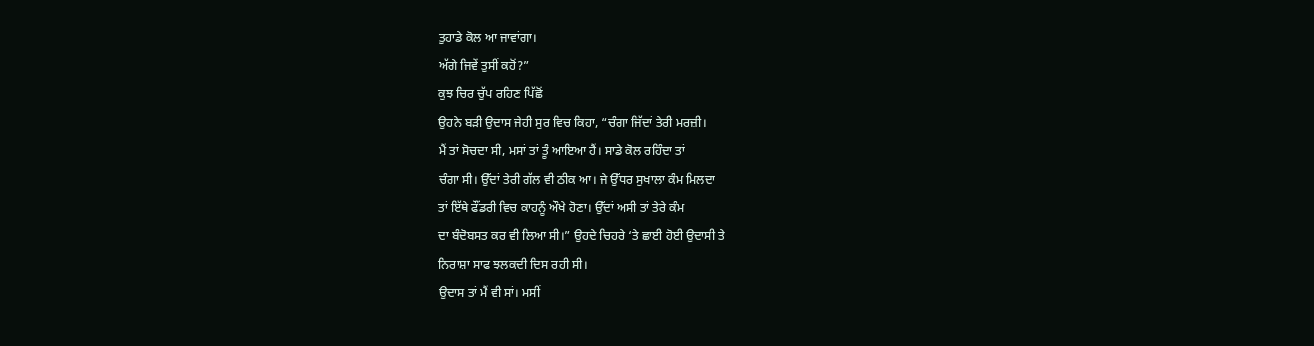ਤੁਹਾਡੇ ਕੋਲ ਆ ਜਾਵਾਂਗਾ।
ਅੱਗੇ ਜਿਵੇਂ ਤੁਸੀਂ ਕਹੋਂ?”
ਕੁਝ ਚਿਰ ਚੁੱਪ ਰਹਿਣ ਪਿੱਛੋਂ
ਉਹਨੇ ਬੜੀ ਉਦਾਸ ਜੇਹੀ ਸੁਰ ਵਿਚ ਕਿਹਾ, “ਚੰਗਾ ਜਿੱਦਾਂ ਤੇਰੀ ਮਰਜ਼ੀ।
ਮੈਂ ਤਾਂ ਸੋਚਦਾ ਸੀ, ਮਸਾਂ ਤਾਂ ਤੂੰ ਆਇਆ ਹੈਂ। ਸਾਡੇ ਕੋਲ ਰਹਿੰਦਾ ਤਾਂ
ਚੰਗਾ ਸੀ। ਉੱਦਾਂ ਤੇਰੀ ਗੱਲ ਵੀ ਠੀਕ ਆ। ਜੇ ਉੱਧਰ ਸੁਖਾਲਾ ਕੰਮ ਮਿਲਦਾ
ਤਾਂ ਇੱਥੇ ਫੌਂਡਰੀ ਵਿਚ ਕਾਹਨੂੰ ਔਖੇ ਹੋਣਾ। ਉੱਦਾਂ ਅਸੀ ਤਾਂ ਤੇਰੇ ਕੰਮ
ਦਾ ਬੰਦੋਬਸਤ ਕਰ ਵੀ ਲਿਆ ਸੀ।” ਉਹਦੇ ਚਿਹਰੇ ‘ਤੇ ਛਾਈ ਹੋਈ ਉਦਾਸੀ ਤੇ
ਨਿਰਾਸ਼ਾ ਸਾਫ ਝਲਕਦੀ ਦਿਸ ਰਹੀ ਸੀ।
ਉਦਾਸ ਤਾਂ ਮੈਂ ਵੀ ਸਾਂ। ਮਸੀਂ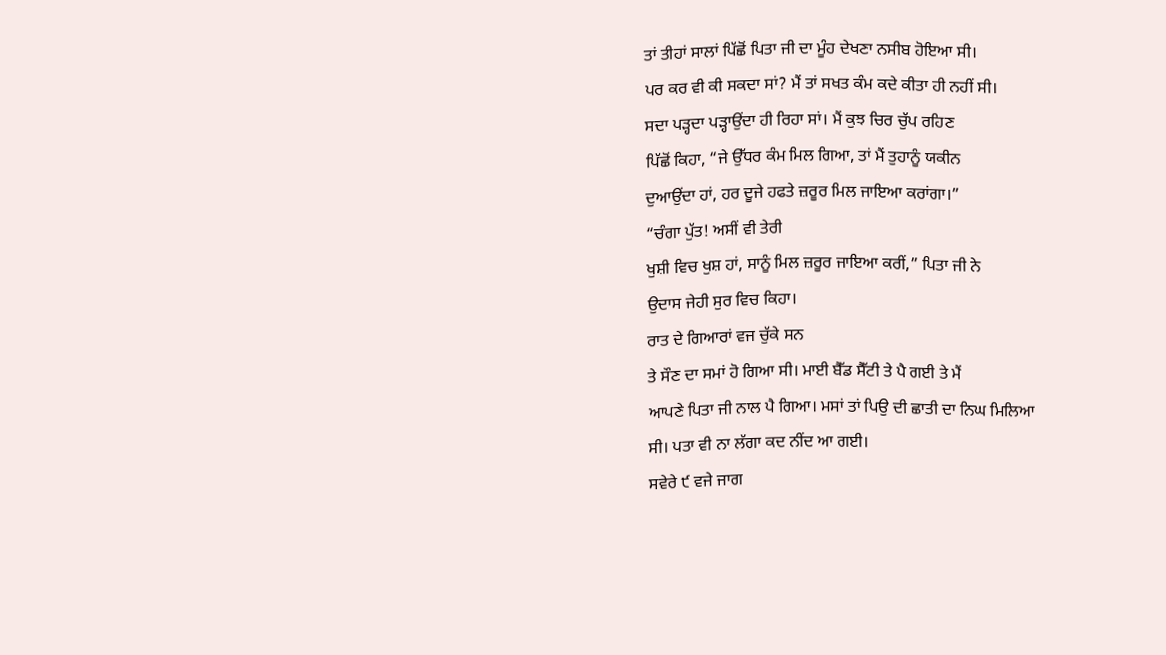ਤਾਂ ਤੀਹਾਂ ਸਾਲਾਂ ਪਿੱਛੋਂ ਪਿਤਾ ਜੀ ਦਾ ਮੂੰਹ ਦੇਖਣਾ ਨਸੀਬ ਹੋਇਆ ਸੀ।
ਪਰ ਕਰ ਵੀ ਕੀ ਸਕਦਾ ਸਾਂ? ਮੈਂ ਤਾਂ ਸਖਤ ਕੰਮ ਕਦੇ ਕੀਤਾ ਹੀ ਨਹੀਂ ਸੀ।
ਸਦਾ ਪੜ੍ਹਦਾ ਪੜ੍ਹਾਉਂਦਾ ਹੀ ਰਿਹਾ ਸਾਂ। ਮੈਂ ਕੁਝ ਚਿਰ ਚੁੱਪ ਰਹਿਣ
ਪਿੱਛੋਂ ਕਿਹਾ, “ਜੇ ਉੱਧਰ ਕੰਮ ਮਿਲ ਗਿਆ, ਤਾਂ ਮੈਂ ਤੁਹਾਨੂੰ ਯਕੀਨ
ਦੁਆਉਂਦਾ ਹਾਂ, ਹਰ ਦੂਜੇ ਹਫਤੇ ਜ਼ਰੂਰ ਮਿਲ ਜਾਇਆ ਕਰਾਂਗਾ।”
“ਚੰਗਾ ਪੁੱਤ! ਅਸੀਂ ਵੀ ਤੇਰੀ
ਖੁਸ਼ੀ ਵਿਚ ਖੁਸ਼ ਹਾਂ, ਸਾਨੂੰ ਮਿਲ ਜ਼ਰੂਰ ਜਾਇਆ ਕਰੀਂ,” ਪਿਤਾ ਜੀ ਨੇ
ਉਦਾਸ ਜੇਹੀ ਸੁਰ ਵਿਚ ਕਿਹਾ।
ਰਾਤ ਦੇ ਗਿਆਰਾਂ ਵਜ ਚੁੱਕੇ ਸਨ
ਤੇ ਸੌਣ ਦਾ ਸਮਾਂ ਹੋ ਗਿਆ ਸੀ। ਮਾਈ ਬੈੱਡ ਸੈੱਟੀ ਤੇ ਪੈ ਗਈ ਤੇ ਮੈਂ
ਆਪਣੇ ਪਿਤਾ ਜੀ ਨਾਲ ਪੈ ਗਿਆ। ਮਸਾਂ ਤਾਂ ਪਿਉ ਦੀ ਛਾਤੀ ਦਾ ਨਿਘ ਮਿਲਿਆ
ਸੀ। ਪਤਾ ਵੀ ਨਾ ਲੱਗਾ ਕਦ ਨੀਂਦ ਆ ਗਈ।
ਸਵੇਰੇ ੯ ਵਜੇ ਜਾਗ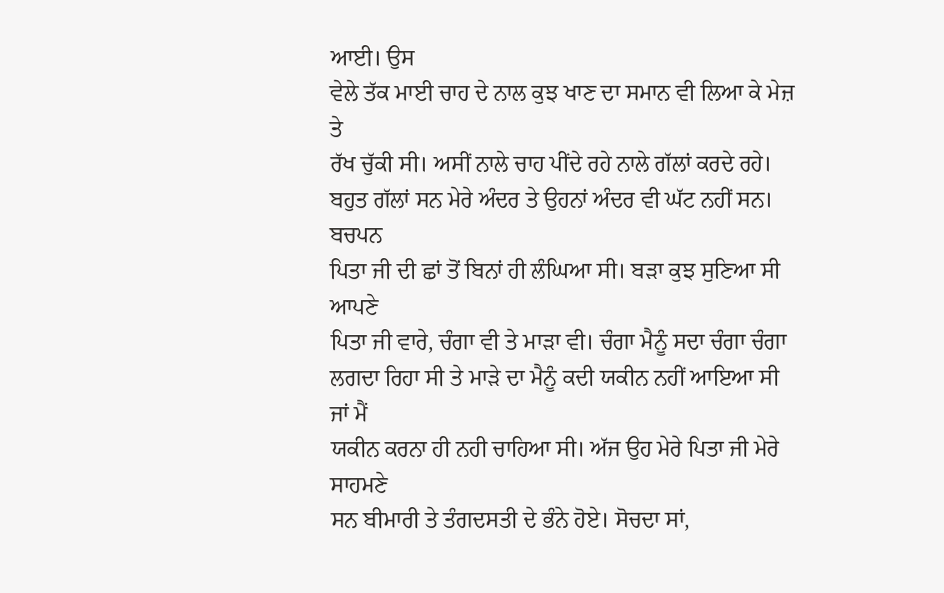ਆਈ। ਉਸ
ਵੇਲੇ ਤੱਕ ਮਾਈ ਚਾਹ ਦੇ ਨਾਲ ਕੁਝ ਖਾਣ ਦਾ ਸਮਾਨ ਵੀ ਲਿਆ ਕੇ ਮੇਜ਼ ਤੇ
ਰੱਖ ਚੁੱਕੀ ਸੀ। ਅਸੀਂ ਨਾਲੇ ਚਾਹ ਪੀਂਦੇ ਰਹੇ ਨਾਲੇ ਗੱਲਾਂ ਕਰਦੇ ਰਹੇ।
ਬਹੁਤ ਗੱਲਾਂ ਸਨ ਮੇਰੇ ਅੰਦਰ ਤੇ ਉਹਨਾਂ ਅੰਦਰ ਵੀ ਘੱਟ ਨਹੀਂ ਸਨ। ਬਚਪਨ
ਪਿਤਾ ਜੀ ਦੀ ਛਾਂ ਤੋਂ ਬਿਨਾਂ ਹੀ ਲੰਘਿਆ ਸੀ। ਬੜਾ ਕੁਝ ਸੁਣਿਆ ਸੀ ਆਪਣੇ
ਪਿਤਾ ਜੀ ਵਾਰੇ, ਚੰਗਾ ਵੀ ਤੇ ਮਾੜਾ ਵੀ। ਚੰਗਾ ਮੈਨੂੰ ਸਦਾ ਚੰਗਾ ਚੰਗਾ
ਲਗਦਾ ਰਿਹਾ ਸੀ ਤੇ ਮਾੜੇ ਦਾ ਮੈਨੂੰ ਕਦੀ ਯਕੀਨ ਨਹੀਂ ਆਇਆ ਸੀ ਜਾਂ ਮੈਂ
ਯਕੀਨ ਕਰਨਾ ਹੀ ਨਹੀ ਚਾਹਿਆ ਸੀ। ਅੱਜ ਉਹ ਮੇਰੇ ਪਿਤਾ ਜੀ ਮੇਰੇ ਸਾਹਮਣੇ
ਸਨ ਬੀਮਾਰੀ ਤੇ ਤੰਗਦਸਤੀ ਦੇ ਭੰਨੇ ਹੋਏ। ਸੋਚਦਾ ਸਾਂ,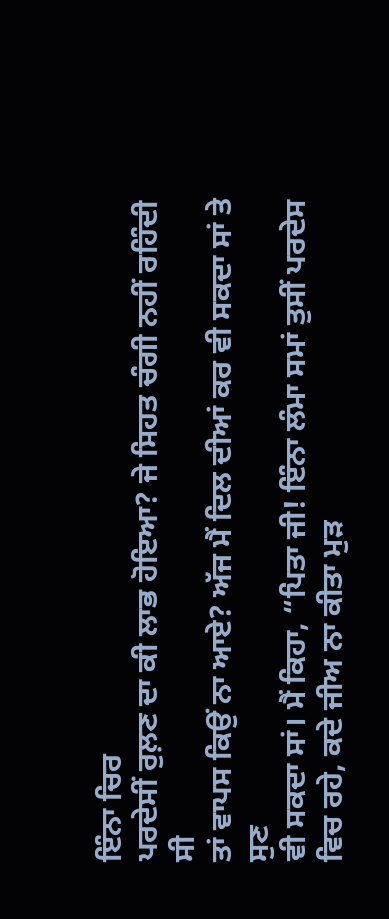ਇੰਨਾ ਚਿਰ
ਪਰਦੇਸੀਂ ਰੁਲ਼ਣ ਦਾ ਕੀ ਲਾਭ ਹੋਇਆ? ਜੇ ਸਿਹਤ ਚੰਗੀ ਨਹੀਂ ਰਹਿੰਦੀ ਸੀ
ਤਾਂ ਵਾਪਸ ਕਿਉਂ ਨਾ ਆਏ? ਅੱਜ ਮੈਂ ਦਿਲ ਦੀਆਂ ਕਰ ਵੀ ਸਕਦਾ ਸਾਂ ਤੇ ਸੁਣ
ਵੀ ਸਕਦਾ ਸਾਂ। ਮੈਂ ਕਿਹਾ, “ਪਿਤਾ ਜੀ! ਇੰਨਾ ਲੰਮਾ ਸਮਾਂ ਤੁਸੀਂ ਪਰਦੇਸ
ਵਿਚ ਰਹੇ, ਕਦੇ ਜੀਅ ਨਾ ਕੀਤਾ ਮੁੜ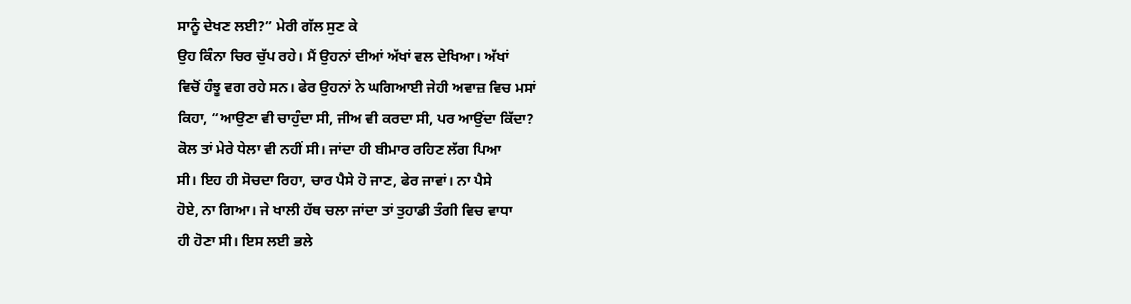ਸਾਨੂੰ ਦੇਖਣ ਲਈ?” ਮੇਰੀ ਗੱਲ ਸੁਣ ਕੇ
ਉਹ ਕਿੰਨਾ ਚਿਰ ਚੁੱਪ ਰਹੇ। ਮੈਂ ਉਹਨਾਂ ਦੀਆਂ ਅੱਖਾਂ ਵਲ ਦੇਖਿਆ। ਅੱਖਾਂ
ਵਿਚੋਂ ਹੰਝੂ ਵਗ ਰਹੇ ਸਨ। ਫੇਰ ਉਹਨਾਂ ਨੇ ਘਗਿਆਈ ਜੇਹੀ ਅਵਾਜ਼ ਵਿਚ ਮਸਾਂ
ਕਿਹਾ, “ਆਉਣਾ ਵੀ ਚਾਹੁੰਦਾ ਸੀ, ਜੀਅ ਵੀ ਕਰਦਾ ਸੀ, ਪਰ ਆਉਂਦਾ ਕਿੱਦਾ?
ਕੋਲ ਤਾਂ ਮੇਰੇ ਧੇਲਾ ਵੀ ਨਹੀਂ ਸੀ। ਜਾਂਦਾ ਹੀ ਬੀਮਾਰ ਰਹਿਣ ਲੱਗ ਪਿਆ
ਸੀ। ਇਹ ਹੀ ਸੋਚਦਾ ਰਿਹਾ, ਚਾਰ ਪੈਸੇ ਹੋ ਜਾਣ, ਫੇਰ ਜਾਵਾਂ। ਨਾ ਪੈਸੇ
ਹੋਏ, ਨਾ ਗਿਆ। ਜੇ ਖਾਲੀ ਹੱਥ ਚਲਾ ਜਾਂਦਾ ਤਾਂ ਤੁਹਾਡੀ ਤੰਗੀ ਵਿਚ ਵਾਧਾ
ਹੀ ਹੋਣਾ ਸੀ। ਇਸ ਲਈ ਭਲੇ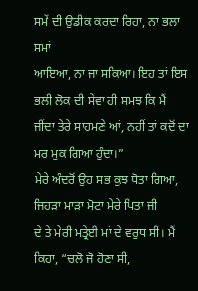ਸਮੇਂ ਦੀ ਉਡੀਕ ਕਰਦਾ ਰਿਹਾ, ਨਾ ਭਲਾ ਸਮਾਂ
ਆਇਆ, ਨਾ ਜਾ ਸਕਿਆ। ਇਹ ਤਾਂ ਇਸ ਭਲੀ ਲੋਕ ਦੀ ਸੇਵਾ ਹੀ ਸਮਝ ਕਿ ਮੈਂ
ਜੀਂਦਾ ਤੇਰੇ ਸਾਹਮਣੇ ਆਂ, ਨਹੀਂ ਤਾਂ ਕਦੋਂ ਦਾ ਮਰ ਮੁਕ ਗਿਆ ਹੁੰਦਾ।”
ਮੇਰੇ ਅੰਦਰੋਂ ਉਹ ਸਭ ਕੁਝ ਧੋਤਾ ਗਿਆ, ਜਿਹੜਾ ਮਾੜਾ ਮੋਟਾ ਮੇਰੇ ਪਿਤਾ ਜੀ
ਦੇ ਤੇ ਮੇਰੀ ਮਤ੍ਰੇਈ ਮਾਂ ਦੇ ਵਰੁਧ ਸੀ। ਮੈਂ ਕਿਹਾ, “ਚਲੋ ਜੋ ਹੋਣਾ ਸੀ,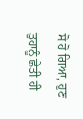ਸੋ ਹੋ ਗਿਆ, ਹੁਣ ਤੁਹਾਨੂੰ ਛੇਤੀ ਹੀ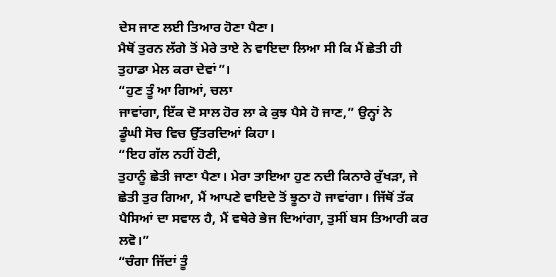ਦੇਸ ਜਾਣ ਲਈ ਤਿਆਰ ਹੋਣਾ ਪੈਣਾ।
ਮੈਥੋਂ ਤੁਰਨ ਲੱਗੇ ਤੋਂ ਮੇਰੇ ਤਾਏ ਨੇ ਵਾਇਦਾ ਲਿਆ ਸੀ ਕਿ ਮੈਂ ਛੇਤੀ ਹੀ
ਤੁਹਾਡਾ ਮੇਲ ਕਰਾ ਦੇਵਾਂ”।
“ਹੁਣ ਤੂੰ ਆ ਗਿਆਂ, ਚਲਾ
ਜਾਵਾਂਗਾ, ਇੱਕ ਦੋ ਸਾਲ ਹੋਰ ਲਾ ਕੇ ਕੁਝ ਪੈਸੇ ਹੋ ਜਾਣ,” ਉਨ੍ਹਾਂ ਨੇ
ਡੂੰਘੀ ਸੋਚ ਵਿਚ ਉੱਤਰਦਿਆਂ ਕਿਹਾ।
“ਇਹ ਗੱਲ ਨਹੀਂ ਹੋਣੀ,
ਤੁਹਾਨੂੰ ਛੇਤੀ ਜਾਣਾ ਪੈਣਾ। ਮੇਰਾ ਤਾਇਆ ਹੁਣ ਨਦੀ ਕਿਨਾਰੇ ਰੁੱਖੜਾ, ਜੇ
ਛੇਤੀ ਤੁਰ ਗਿਆ, ਮੈਂ ਆਪਣੇ ਵਾਇਦੇ ਤੋਂ ਝੂਠਾ ਹੋ ਜਾਵਾਂਗਾ। ਜਿੱਥੋਂ ਤੱਕ
ਪੈਸਿਆਂ ਦਾ ਸਵਾਲ ਹੈ, ਮੈਂ ਵਥੇਰੇ ਭੇਜ ਦਿਆਂਗਾ, ਤੁਸੀਂ ਬਸ ਤਿਆਰੀ ਕਰ
ਲਵੋ।”
“ਚੰਗਾ ਜਿੱਦਾਂ ਤੂੰ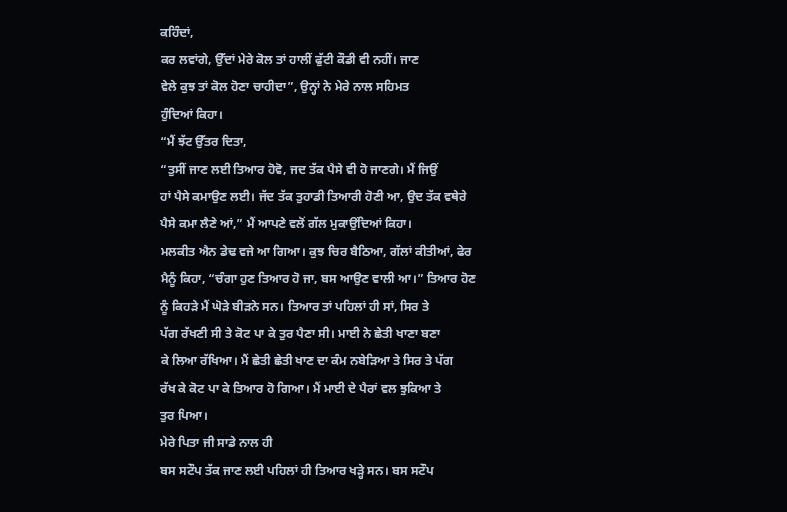ਕਹਿੰਦਾਂ,
ਕਰ ਲਵਾਂਗੇ, ਉੱਦਾਂ ਮੇਰੇ ਕੋਲ ਤਾਂ ਹਾਲੀਂ ਫੁੱਟੀ ਕੌਡੀ ਵੀ ਨਹੀਂ। ਜਾਣ
ਵੇਲੇ ਕੁਝ ਤਾਂ ਕੋਲ ਹੋਣਾ ਚਾਹੀਦਾ”, ਉਨ੍ਹਾਂ ਨੇ ਮੇਰੇ ਨਾਲ ਸਹਿਮਤ
ਹੁੰਦਿਆਂ ਕਿਹਾ।
“ਮੈਂ ਝੱਟ ਉੱਤਰ ਦਿਤਾ,
“ਤੁਸੀਂ ਜਾਣ ਲਈ ਤਿਆਰ ਹੋਵੋ, ਜਦ ਤੱਕ ਪੈਸੇ ਵੀ ਹੋ ਜਾਣਗੇ। ਮੈਂ ਜਿਉਂ
ਹਾਂ ਪੈਸੇ ਕਮਾਉਣ ਲਈ। ਜੱਦ ਤੱਕ ਤੁਹਾਡੀ ਤਿਆਰੀ ਹੋਣੀ ਆ, ਉਦ ਤੱਕ ਵਥੇਰੇ
ਪੈਸੇ ਕਮਾ ਲੈਣੇ ਆਂ,” ਮੈਂ ਆਪਣੇ ਵਲੋਂ ਗੱਲ ਮੁਕਾਉਂਦਿਆਂ ਕਿਹਾ।
ਮਲਕੀਤ ਐਨ ਡੇਢ ਵਜੇ ਆ ਗਿਆ। ਕੁਝ ਚਿਰ ਬੈਠਿਆ, ਗੱਲਾਂ ਕੀਤੀਆਂ, ਫੇਰ
ਮੈਨੂੰ ਕਿਹਾ, “ਚੰਗਾ ਹੁਣ ਤਿਆਰ ਹੋ ਜਾ, ਬਸ ਆਉਣ ਵਾਲੀ ਆ।” ਤਿਆਰ ਹੋਣ
ਨੂੰ ਕਿਹੜੇ ਮੈਂ ਘੋੜੇ ਬੀੜਨੇ ਸਨ। ਤਿਆਰ ਤਾਂ ਪਹਿਲਾਂ ਹੀ ਸਾਂ, ਸਿਰ ਤੇ
ਪੱਗ ਰੱਖਣੀ ਸੀ ਤੇ ਕੋਟ ਪਾ ਕੇ ਤੁਰ ਪੈਣਾ ਸੀ। ਮਾਈ ਨੇ ਛੇਤੀ ਖਾਣਾ ਬਣਾ
ਕੇ ਲਿਆ ਰੱਖਿਆ। ਮੈਂ ਛੇਤੀ ਛੇਤੀ ਖਾਣ ਦਾ ਕੰਮ ਨਬੇੜਿਆ ਤੇ ਸਿਰ ਤੇ ਪੱਗ
ਰੱਖ ਕੇ ਕੋਟ ਪਾ ਕੇ ਤਿਆਰ ਹੋ ਗਿਆ। ਮੈਂ ਮਾਈ ਦੇ ਪੈਰਾਂ ਵਲ ਝੁਕਿਆ ਤੇ
ਤੁਰ ਪਿਆ।
ਮੇਰੇ ਪਿਤਾ ਜੀ ਸਾਡੇ ਨਾਲ ਹੀ
ਬਸ ਸਟੌਪ ਤੱਕ ਜਾਣ ਲਈ ਪਹਿਲਾਂ ਹੀ ਤਿਆਰ ਖੜ੍ਹੇ ਸਨ। ਬਸ ਸਟੌਪ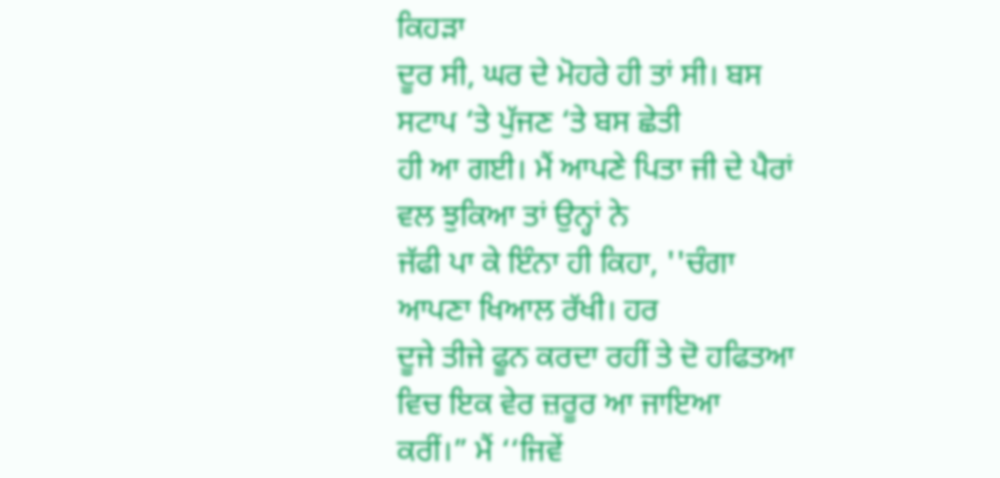ਕਿਹੜਾ
ਦੂਰ ਸੀ, ਘਰ ਦੇ ਮੋਹਰੇ ਹੀ ਤਾਂ ਸੀ। ਬਸ ਸਟਾਪ ‘ਤੇ ਪੁੱਜਣ ‘ਤੇ ਬਸ ਛੇਤੀ
ਹੀ ਆ ਗਈ। ਮੈਂ ਆਪਣੇ ਪਿਤਾ ਜੀ ਦੇ ਪੈਰਾਂ ਵਲ ਝੁਕਿਆ ਤਾਂ ਉਨ੍ਹਾਂ ਨੇ
ਜੱਫੀ ਪਾ ਕੇ ਇੰਨਾ ਹੀ ਕਿਹਾ, ''ਚੰਗਾ ਆਪਣਾ ਖਿਆਲ ਰੱਖੀ। ਹਰ
ਦੂਜੇ ਤੀਜੇ ਫੂਨ ਕਰਦਾ ਰਹੀਂ ਤੇ ਦੋ ਹਫਿਤਆ ਵਿਚ ਇਕ ਵੇਰ ਜ਼ਰੂਰ ਆ ਜਾਇਆ
ਕਰੀਂ।” ਮੈਂ ‘‘ਜਿਵੇਂ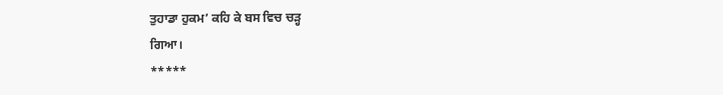ਤੁਹਾਡਾ ਹੁਕਮ’ ਕਹਿ ਕੇ ਬਸ ਵਿਚ ਚੜ੍ਹ
ਗਿਆ।
*****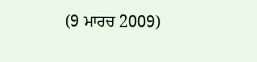(9 ਮਾਰਚ 2009)